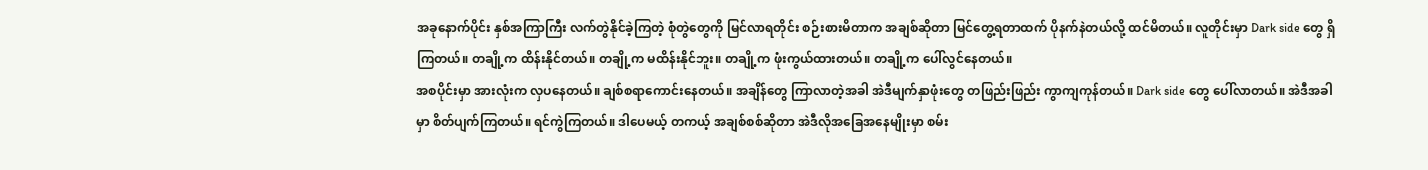အခုနောက်ပိုင်း နှစ်အကြာကြီး လက်တွဲနိုင်ခဲ့ကြတဲ့ စုံတွဲတွေကို မြင်လာရတိုင်း စဉ်းစားမိတာက အချစ်ဆိုတာ မြင်တွေ့ရတာထက် ပိုနက်နဲတယ်လို့ ထင်မိတယ်။ လူတိုင်းမှာ Dark side တွေ ရှိကြတယ်။ တချို့က ထိန်းနိုင်တယ်။ တချို့က မထိန်းနိုင်ဘူး။ တချို့က ဖုံးကွယ်ထားတယ်။ တချို့က ပေါ်လွင်နေတယ်။
အစပိုင်းမှာ အားလုံးက လှပနေတယ်။ ချစ်စရာကောင်းနေတယ်။ အချိန်တွေ ကြာလာတဲ့အခါ အဲဒီမျက်နှာဖုံးတွေ တဖြည်းဖြည်း ကွာကျကုန်တယ်။ Dark side တွေ ပေါ်လာတယ်။ အဲဒီအခါမှာ စိတ်ပျက်ကြတယ်။ ရင်ကွဲကြတယ်။ ဒါပေမယ့် တကယ့် အချစ်စစ်ဆိုတာ အဲဒီလိုအခြေအနေမျိုးမှာ စမ်း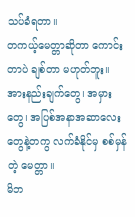သပ်ခံရတာ။
တကယ့်မေတ္တာဆိုတာ ကောင်းတာပဲ ချစ်တာ မဟုတ်ဘူး။ အားနည်းချက်တွေ၊ အမှားတွေ၊ အပြစ်အနာအဆာလေးတွေနဲ့တကွ လက်ခံနိုင်မှ စစ်မှန်တဲ့ မေတ္တာ။
မိဘ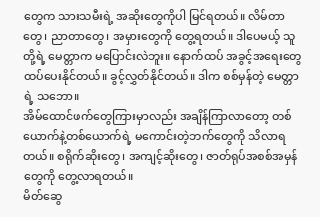တွေက သားသမီးရဲ့ အဆိုးတွေကိုပါ မြင်ရတယ်။ လိမ်တာတွေ၊ ညာတာတွေ၊ အမှားတွေကို တွေ့ရတယ်။ ဒါပေမယ့် သူတို့ရဲ့ မေတ္တာက မပြောင်းလဲဘူး။ နောက်ထပ် အခွင့်အရေးတွေ ထပ်ပေးနိုင်တယ်။ ခွင့်လွှတ်နိုင်တယ်။ ဒါက စစ်မှန်တဲ့ မေတ္တာရဲ့ သဘော။
အိမ်ထောင်ဖက်တွေကြားမှာလည်း အချိန်ကြာလာတော့ တစ်ယောက်နဲ့တစ်ယောက်ရဲ့ မကောင်းတဲ့ဘက်တွေကို သိလာရတယ်။ စရိုက်ဆိုးတွေ၊ အကျင့်ဆိုးတွေ၊ ဇာတ်ရုပ်အစစ်အမှန်တွေကို တွေ့လာရတယ်။
မိတ်ဆွေ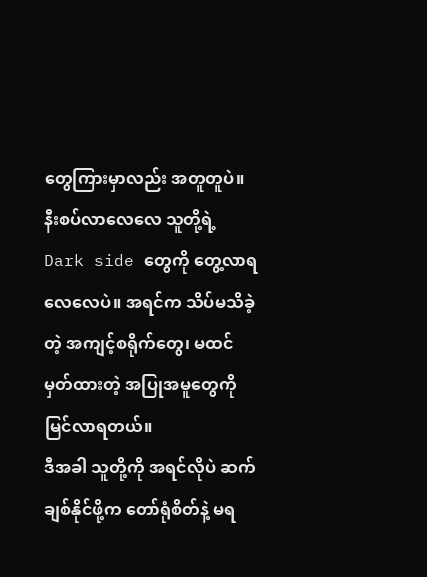တွေကြားမှာလည်း အတူတူပဲ။ နီးစပ်လာလေလေ သူတို့ရဲ့ Dark side တွေကို တွေ့လာရလေလေပဲ။ အရင်က သိပ်မသိခဲ့တဲ့ အကျင့်စရိုက်တွေ၊ မထင်မှတ်ထားတဲ့ အပြုအမူတွေကို မြင်လာရတယ်။
ဒီအခါ သူတို့ကို အရင်လိုပဲ ဆက်ချစ်နိုင်ဖို့က တော်ရုံစိတ်နဲ့ မရ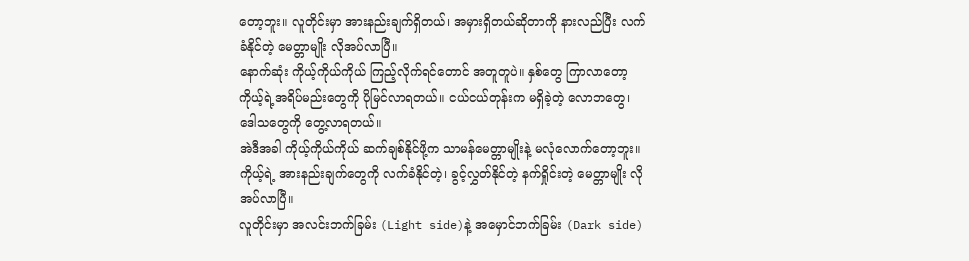တော့ဘူး။ လူတိုင်းမှာ အားနည်းချက်ရှိတယ်၊ အမှားရှိတယ်ဆိုတာကို နားလည်ပြီး လက်ခံနိုင်တဲ့ မေတ္တာမျိုး လိုအပ်လာပြီ။
နောက်ဆုံး ကိုယ့်ကိုယ်ကိုယ် ကြည့်လိုက်ရင်တောင် အတူတူပဲ။ နှစ်တွေ ကြာလာတော့ ကိုယ့်ရဲ့အရိပ်မည်းတွေကို ပိုမြင်လာရတယ်။ ငယ်ငယ်တုန်းက မရှိခဲ့တဲ့ လောဘတွေ၊ ဒေါသတွေကို တွေ့လာရတယ်။
အဲဒီအခါ ကိုယ့်ကိုယ်ကိုယ် ဆက်ချစ်နိုင်ဖို့က သာမန်မေတ္တာမျိုးနဲ့ မလုံလောက်တော့ဘူး။ ကိုယ့်ရဲ့ အားနည်းချက်တွေကို လက်ခံနိုင်တဲ့၊ ခွင့်လွှတ်နိုင်တဲ့ နက်ရှိုင်းတဲ့ မေတ္တာမျိုး လိုအပ်လာပြီ။
လူတိုင်းမှာ အလင်းဘက်ခြမ်း (Light side)နဲ့ အမှောင်ဘက်ခြမ်း (Dark side)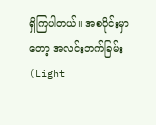ရှိကြပါတယ်။ အစပိုင်းမှာတော့ အလင်းဘက်ခြမ်း (Light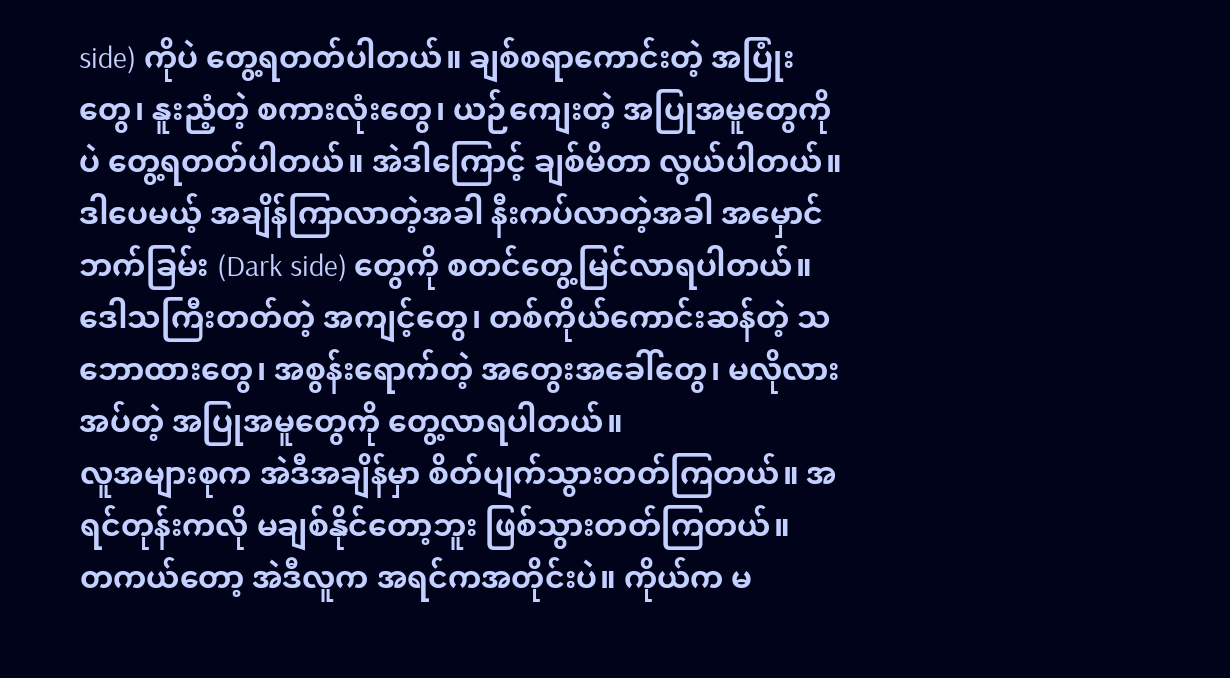side) ကိုပဲ တွေ့ရတတ်ပါတယ်။ ချစ်စရာကောင်းတဲ့ အပြုံးတွေ၊ နူးညံ့တဲ့ စကားလုံးတွေ၊ ယဉ်ကျေးတဲ့ အပြုအမူတွေကိုပဲ တွေ့ရတတ်ပါတယ်။ အဲဒါကြောင့် ချစ်မိတာ လွယ်ပါတယ်။
ဒါပေမယ့် အချိန်ကြာလာတဲ့အခါ နီးကပ်လာတဲ့အခါ အမှောင်ဘက်ခြမ်း (Dark side) တွေကို စတင်တွေ့မြင်လာရပါတယ်။ ဒေါသကြီးတတ်တဲ့ အကျင့်တွေ၊ တစ်ကိုယ်ကောင်းဆန်တဲ့ သဘောထားတွေ၊ အစွန်းရောက်တဲ့ အတွေးအခေါ်တွေ၊ မလိုလားအပ်တဲ့ အပြုအမူတွေကို တွေ့လာရပါတယ်။
လူအများစုက အဲဒီအချိန်မှာ စိတ်ပျက်သွားတတ်ကြတယ်။ အရင်တုန်းကလို မချစ်နိုင်တော့ဘူး ဖြစ်သွားတတ်ကြတယ်။
တကယ်တော့ အဲဒီလူက အရင်ကအတိုင်းပဲ။ ကိုယ်က မ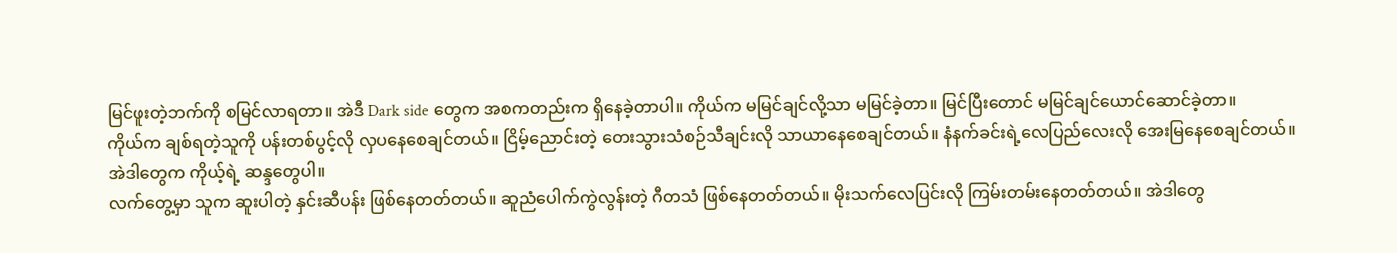မြင်ဖူးတဲ့ဘက်ကို စမြင်လာရတာ။ အဲဒီ Dark side တွေက အစကတည်းက ရှိနေခဲ့တာပါ။ ကိုယ်က မမြင်ချင်လို့သာ မမြင်ခဲ့တာ။ မြင်ပြီးတောင် မမြင်ချင်ယောင်ဆောင်ခဲ့တာ။
ကိုယ်က ချစ်ရတဲ့သူကို ပန်းတစ်ပွင့်လို လှပနေစေချင်တယ်။ ငြိမ့်ညောင်းတဲ့ တေးသွားသံစဉ်သီချင်းလို သာယာနေစေချင်တယ်။ နံနက်ခင်းရဲ့လေပြည်လေးလို အေးမြနေစေချင်တယ်။ အဲဒါတွေက ကိုယ့်ရဲ့ ဆန္ဒတွေပါ။
လက်တွေ့မှာ သူက ဆူးပါတဲ့ နှင်းဆီပန်း ဖြစ်နေတတ်တယ်။ ဆူညံပေါက်ကွဲလွန်းတဲ့ ဂီတသံ ဖြစ်နေတတ်တယ်။ မိုးသက်လေပြင်းလို ကြမ်းတမ်းနေတတ်တယ်။ အဲဒါတွေ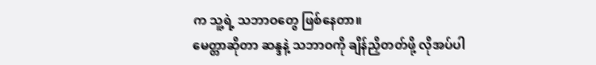က သူ့ရဲ့ သဘာဝတွေ ဖြစ်နေတာ။
မေတ္တာဆိုတာ ဆန္ဒနဲ့ သဘာဝကို ချိန်ညှိတတ်ဖို့ လိုအပ်ပါ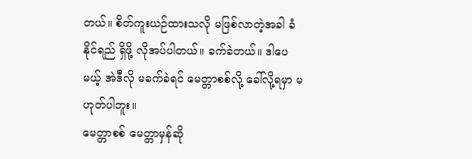တယ်။ စိတ်ကူးယဉ်ထားသလို မဖြစ်လာတဲ့အခါ ခံနိုင်ရည် ရှိဖို့ လိုအပ်ပါတယ်။ ခက်ခဲတယ်။ ဒါပေမယ့် အဲဒီလို မခက်ခဲရင် မေတ္တာစစ်လို့ ခေါ်လို့ရမှာ မဟုတ်ပါဘူး။
မေတ္တာစစ် မေတ္တာမှန်ဆို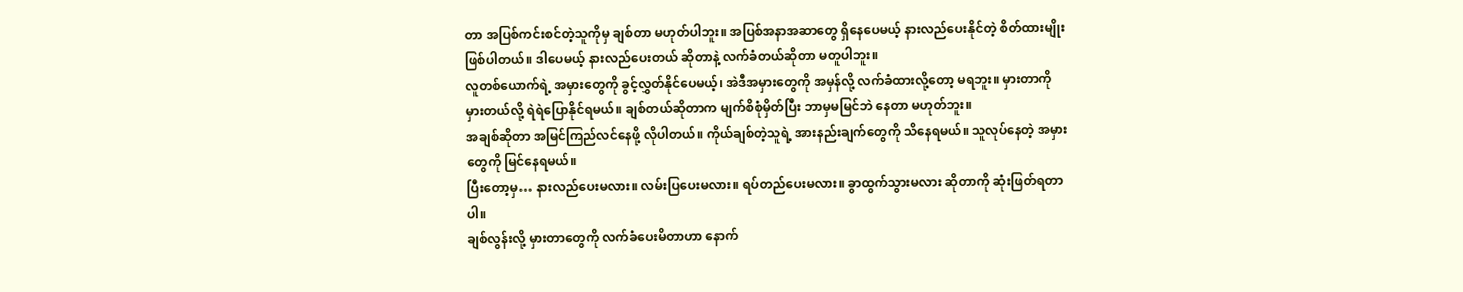တာ အပြစ်ကင်းစင်တဲ့သူကိုမှ ချစ်တာ မဟုတ်ပါဘူး။ အပြစ်အနာအဆာတွေ ရှိနေပေမယ့် နားလည်ပေးနိုင်တဲ့ စိတ်ထားမျိုး ဖြစ်ပါတယ်။ ဒါပေမယ့် နားလည်ပေးတယ် ဆိုတာနဲ့ လက်ခံတယ်ဆိုတာ မတူပါဘူး။
လူတစ်ယောက်ရဲ့ အမှားတွေကို ခွင့်လွှတ်နိုင်ပေမယ့်၊ အဲဒီအမှားတွေကို အမှန်လို့ လက်ခံထားလို့တော့ မရဘူး။ မှားတာကို မှားတယ်လို့ ရဲရဲပြောနိုင်ရမယ်။ ချစ်တယ်ဆိုတာက မျက်စိစုံမှိတ်ပြီး ဘာမှမမြင်ဘဲ နေတာ မဟုတ်ဘူး။
အချစ်ဆိုတာ အမြင်ကြည်လင်နေဖို့ လိုပါတယ်။ ကိုယ်ချစ်တဲ့သူရဲ့ အားနည်းချက်တွေကို သိနေရမယ်။ သူလုပ်နေတဲ့ အမှားတွေကို မြင်နေရမယ်။
ပြီးတော့မှ… နားလည်ပေးမလား။ လမ်းပြပေးမလား။ ရပ်တည်ပေးမလား။ ခွာထွက်သွားမလား ဆိုတာကို ဆုံးဖြတ်ရတာပါ။
ချစ်လွန်းလို့ မှားတာတွေကို လက်ခံပေးမိတာဟာ နောက်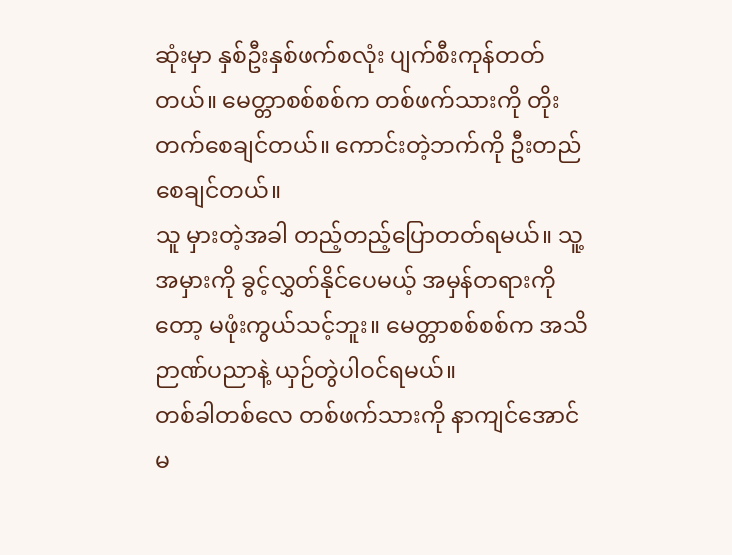ဆုံးမှာ နှစ်ဦးနှစ်ဖက်စလုံး ပျက်စီးကုန်တတ်တယ်။ မေတ္တာစစ်စစ်က တစ်ဖက်သားကို တိုးတက်စေချင်တယ်။ ကောင်းတဲ့ဘက်ကို ဦးတည်စေချင်တယ်။
သူ မှားတဲ့အခါ တည့်တည့်ပြောတတ်ရမယ်။ သူ့အမှားကို ခွင့်လွှတ်နိုင်ပေမယ့် အမှန်တရားကိုတော့ မဖုံးကွယ်သင့်ဘူး။ မေတ္တာစစ်စစ်က အသိဉာဏ်ပညာနဲ့ ယှဉ်တွဲပါဝင်ရမယ်။
တစ်ခါတစ်လေ တစ်ဖက်သားကို နာကျင်အောင် မ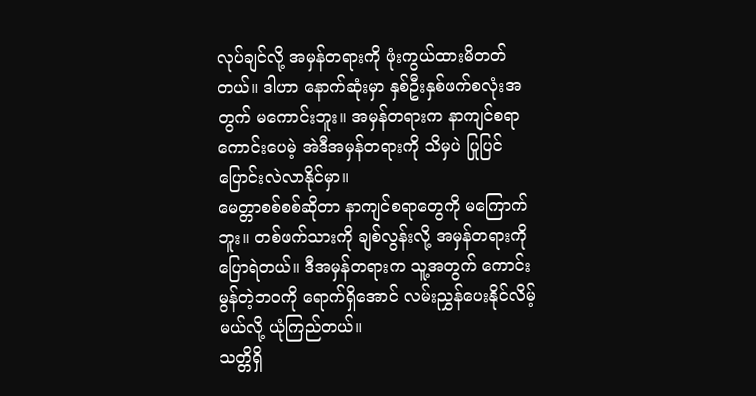လုပ်ချင်လို့ အမှန်တရားကို ဖုံးကွယ်ထားမိတတ်တယ်။ ဒါဟာ နောက်ဆုံးမှာ နှစ်ဦးနှစ်ဖက်စလုံးအတွက် မကောင်းဘူး။ အမှန်တရားက နာကျင်စရာကောင်းပေမဲ့ အဲဒီအမှန်တရားကို သိမှပဲ ပြုပြင်ပြောင်းလဲလာနိုင်မှာ။
မေတ္တာစစ်စစ်ဆိုတာ နာကျင်စရာတွေကို မကြောက်ဘူး။ တစ်ဖက်သားကို ချစ်လွန်းလို့ အမှန်တရားကို ပြောရဲတယ်။ ဒီအမှန်တရားက သူ့အတွက် ကောင်းမွန်တဲ့ဘဝကို ရောက်ရှိအောင် လမ်းညွှန်ပေးနိုင်လိမ့်မယ်လို့ ယုံကြည်တယ်။
သတ္တိရှိ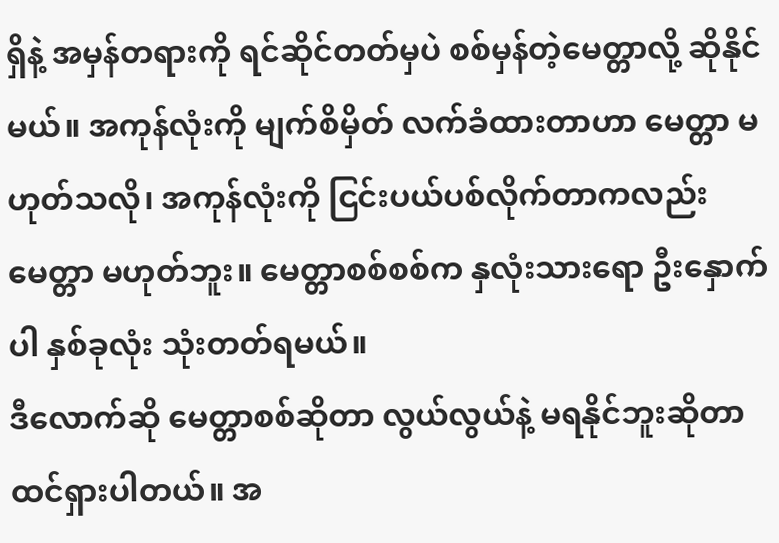ရှိနဲ့ အမှန်တရားကို ရင်ဆိုင်တတ်မှပဲ စစ်မှန်တဲ့မေတ္တာလို့ ဆိုနိုင်မယ်။ အကုန်လုံးကို မျက်စိမှိတ် လက်ခံထားတာဟာ မေတ္တာ မဟုတ်သလို၊ အကုန်လုံးကို ငြင်းပယ်ပစ်လိုက်တာကလည်း မေတ္တာ မဟုတ်ဘူး။ မေတ္တာစစ်စစ်က နှလုံးသားရော ဦးနှောက်ပါ နှစ်ခုလုံး သုံးတတ်ရမယ်။
ဒီလောက်ဆို မေတ္တာစစ်ဆိုတာ လွယ်လွယ်နဲ့ မရနိုင်ဘူးဆိုတာ ထင်ရှားပါတယ်။ အ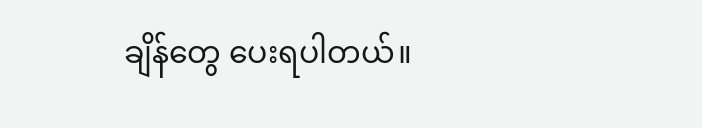ချိန်တွေ ပေးရပါတယ်။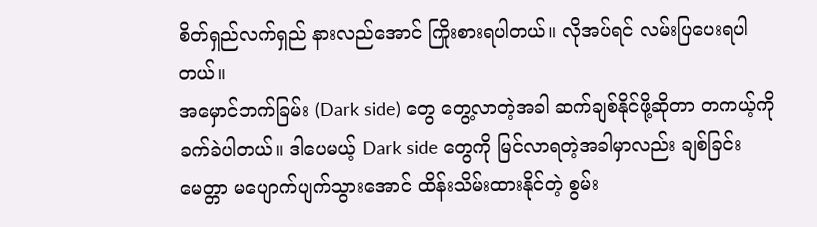စိတ်ရှည်လက်ရှည် နားလည်အောင် ကြိုးစားရပါတယ်။ လိုအပ်ရင် လမ်းပြပေးရပါတယ်။
အမှောင်ဘက်ခြမ်း (Dark side) တွေ တွေ့လာတဲ့အခါ ဆက်ချစ်နိုင်ဖို့ဆိုတာ တကယ့်ကို ခက်ခဲပါတယ်။ ဒါပေမယ့် Dark side တွေကို မြင်လာရတဲ့အခါမှာလည်း ချစ်ခြင်းမေတ္တာ မပျောက်ပျက်သွားအောင် ထိန်းသိမ်းထားနိုင်တဲ့ စွမ်း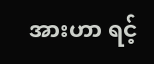အားဟာ ရင့်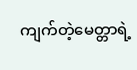ကျက်တဲ့မေတ္တာရဲ့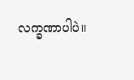လက္ခဏာပါပဲ။